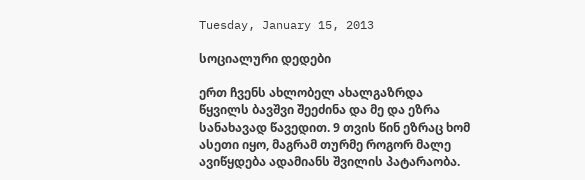Tuesday, January 15, 2013

სოციალური დედები

ერთ ჩვენს ახლობელ ახალგაზრდა წყვილს ბავშვი შეეძინა და მე და ეზრა სანახავად წავედით. 9 თვის წინ ეზრაც ხომ ასეთი იყო, მაგრამ თურმე როგორ მალე ავიწყდება ადამიანს შვილის პატარაობა.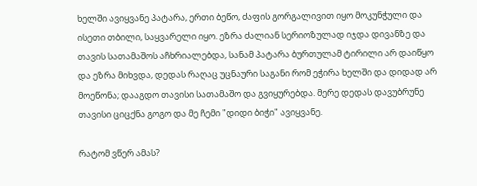ხელში ავიყვანე პატარა, ერთი ბეწო, ძაფის გორგალივით იყო მოკუნჭული და ისეთი თბილი, საყვარელი იყო. ეზრა ძალიან სერიოზულად იჯდა დივანზე და თავის სათამაშოს აჩხრიალებდა, სანამ პატარა ბურთულამ ტირილი არ დაიწყო და ეზრა მიხვდა, დედას რაღაც უცნაური საგანი რომ ეჭირა ხელში და დიდად არ მოეწონა; დააგდო თავისი სათამაშო და გვიყურებდა. მერე დედას დავუბრუნე თავისი ციცქნა გოგო და მე ჩემი "დიდი ბიჭი" ავიყვანე.

რატომ ვწერ ამას?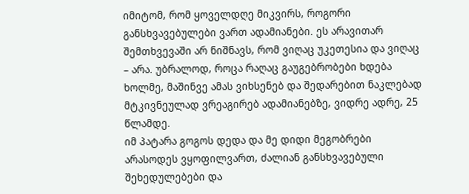იმიტომ, რომ ყოველდღე მიკვირს, როგორი განსხვავებულები ვართ ადამიანები. ეს არავითარ შემთხვევაში არ ნიშნავს, რომ ვიღაც უკეთესია და ვიღაც – არა. უბრალოდ, როცა რაღაც გაუგებრობები ხდება ხოლმე, მაშინვე ამას ვიხსენებ და შედარებით ნაკლებად მტკივნეულად ვრეაგირებ ადამიანებზე, ვიდრე ადრე, 25 წლამდე.
იმ პატარა გოგოს დედა და მე დიდი მეგობრები არასოდეს ვყოფილვართ, ძალიან განსხვავებული შეხედულებები და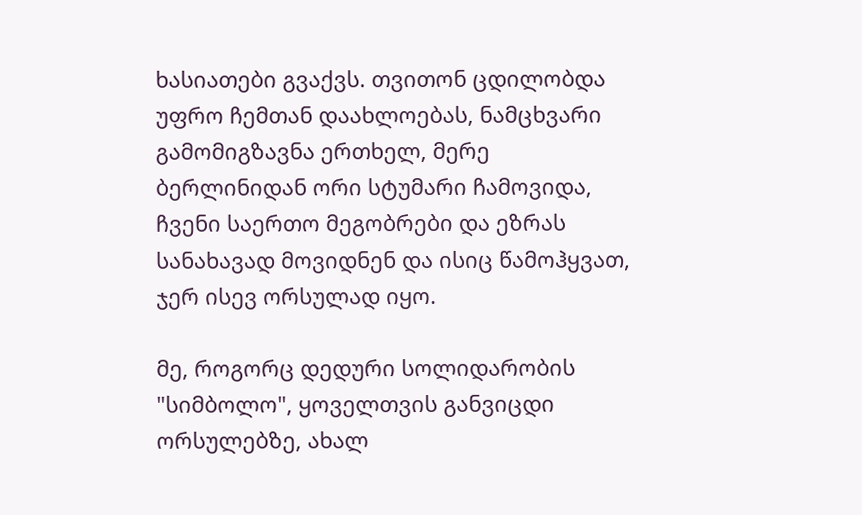ხასიათები გვაქვს. თვითონ ცდილობდა უფრო ჩემთან დაახლოებას, ნამცხვარი გამომიგზავნა ერთხელ, მერე ბერლინიდან ორი სტუმარი ჩამოვიდა, ჩვენი საერთო მეგობრები და ეზრას სანახავად მოვიდნენ და ისიც წამოჰყვათ, ჯერ ისევ ორსულად იყო.

მე, როგორც დედური სოლიდარობის "სიმბოლო", ყოველთვის განვიცდი ორსულებზე, ახალ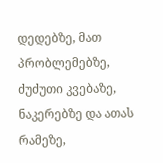დედებზე, მათ პრობლემებზე, ძუძუთი კვებაზე, ნაკერებზე და ათას რამეზე,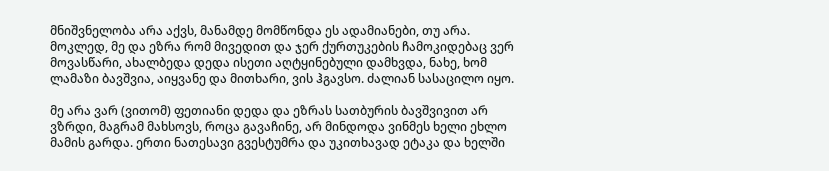მნიშვნელობა არა აქვს, მანამდე მომწონდა ეს ადამიანები, თუ არა.
მოკლედ, მე და ეზრა რომ მივედით და ჯერ ქურთუკების ჩამოკიდებაც ვერ მოვასწარი, ახალბედა დედა ისეთი აღტყინებული დამხვდა, ნახე, ხომ ლამაზი ბავშვია, აიყვანე და მითხარი, ვის ჰგავსო. ძალიან სასაცილო იყო.

მე არა ვარ (ვითომ) ფეთიანი დედა და ეზრას სათბურის ბავშვივით არ ვზრდი, მაგრამ მახსოვს, როცა გავაჩინე, არ მინდოდა ვინმეს ხელი ეხლო მამის გარდა. ერთი ნათესავი გვესტუმრა და უკითხავად ეტაკა და ხელში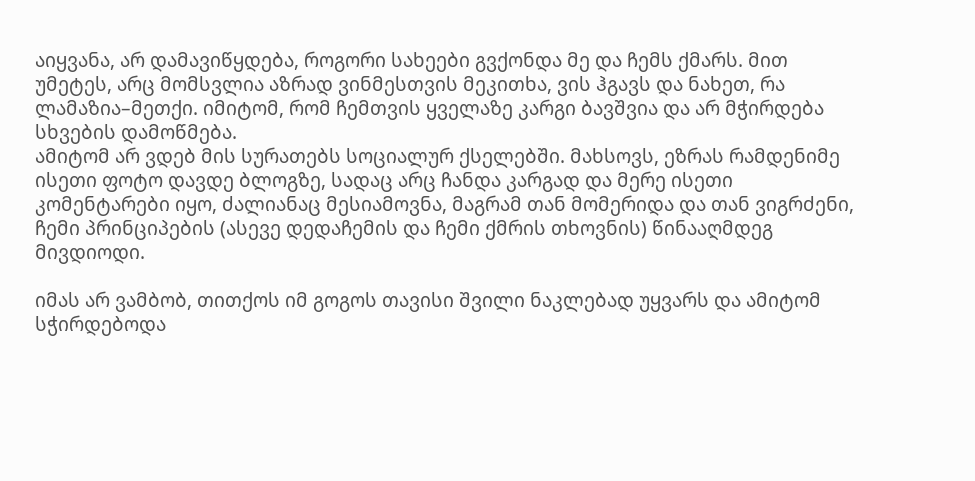აიყვანა, არ დამავიწყდება, როგორი სახეები გვქონდა მე და ჩემს ქმარს. მით უმეტეს, არც მომსვლია აზრად ვინმესთვის მეკითხა, ვის ჰგავს და ნახეთ, რა ლამაზია–მეთქი. იმიტომ, რომ ჩემთვის ყველაზე კარგი ბავშვია და არ მჭირდება სხვების დამოწმება.
ამიტომ არ ვდებ მის სურათებს სოციალურ ქსელებში. მახსოვს, ეზრას რამდენიმე ისეთი ფოტო დავდე ბლოგზე, სადაც არც ჩანდა კარგად და მერე ისეთი კომენტარები იყო, ძალიანაც მესიამოვნა, მაგრამ თან მომერიდა და თან ვიგრძენი, ჩემი პრინციპების (ასევე დედაჩემის და ჩემი ქმრის თხოვნის) წინააღმდეგ მივდიოდი.

იმას არ ვამბობ, თითქოს იმ გოგოს თავისი შვილი ნაკლებად უყვარს და ამიტომ სჭირდებოდა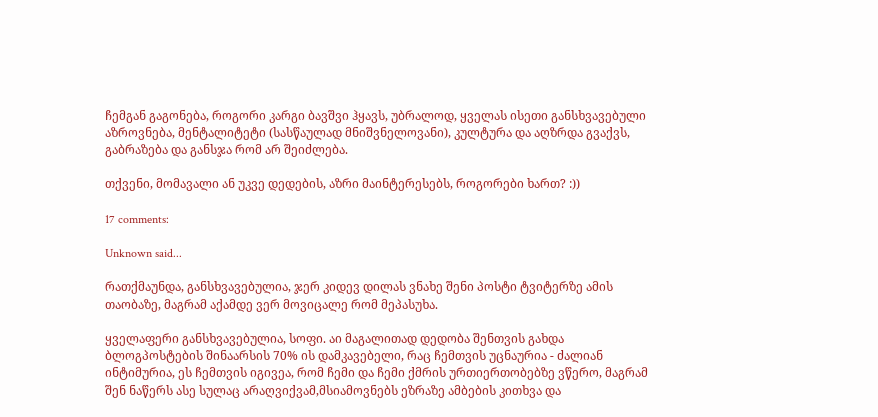ჩემგან გაგონება, როგორი კარგი ბავშვი ჰყავს, უბრალოდ, ყველას ისეთი განსხვავებული აზროვნება, მენტალიტეტი (სასწაულად მნიშვნელოვანი), კულტურა და აღზრდა გვაქვს, გაბრაზება და განსჯა რომ არ შეიძლება.

თქვენი, მომავალი ან უკვე დედების, აზრი მაინტერესებს, როგორები ხართ? :))

17 comments:

Unknown said...

რათქმაუნდა, განსხვავებულია, ჯერ კიდევ დილას ვნახე შენი პოსტი ტვიტერზე ამის თაობაზე, მაგრამ აქამდე ვერ მოვიცალე რომ მეპასუხა.

ყველაფერი განსხვავებულია, სოფი. აი მაგალითად დედობა შენთვის გახდა ბლოგპოსტების შინაარსის 70% ის დამკავებელი, რაც ჩემთვის უცნაურია - ძალიან ინტიმურია, ეს ჩემთვის იგივეა, რომ ჩემი და ჩემი ქმრის ურთიერთობებზე ვწერო, მაგრამ შენ ნაწერს ასე სულაც არაღვიქვამ,მსიამოვნებს ეზრაზე ამბების კითხვა და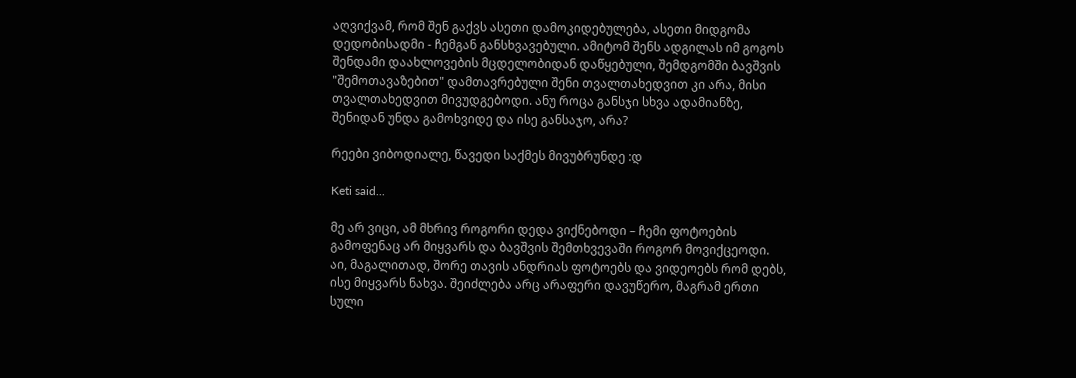აღვიქვამ, რომ შენ გაქვს ასეთი დამოკიდებულება, ასეთი მიდგომა დედობისადმი - ჩემგან განსხვავებული. ამიტომ შენს ადგილას იმ გოგოს შენდამი დაახლოვების მცდელობიდან დაწყებული, შემდგომში ბავშვის "შემოთავაზებით" დამთავრებული შენი თვალთახედვით კი არა, მისი თვალთახედვით მივუდგებოდი. ანუ როცა განსჯი სხვა ადამიანზე, შენიდან უნდა გამოხვიდე და ისე განსაჯო, არა?

რეები ვიბოდიალე, წავედი საქმეს მივუბრუნდე :დ

Keti said...

მე არ ვიცი, ამ მხრივ როგორი დედა ვიქნებოდი – ჩემი ფოტოების გამოფენაც არ მიყვარს და ბავშვის შემთხვევაში როგორ მოვიქცეოდი. აი, მაგალითად, შორე თავის ანდრიას ფოტოებს და ვიდეოებს რომ დებს, ისე მიყვარს ნახვა. შეიძლება არც არაფერი დავუწერო, მაგრამ ერთი სული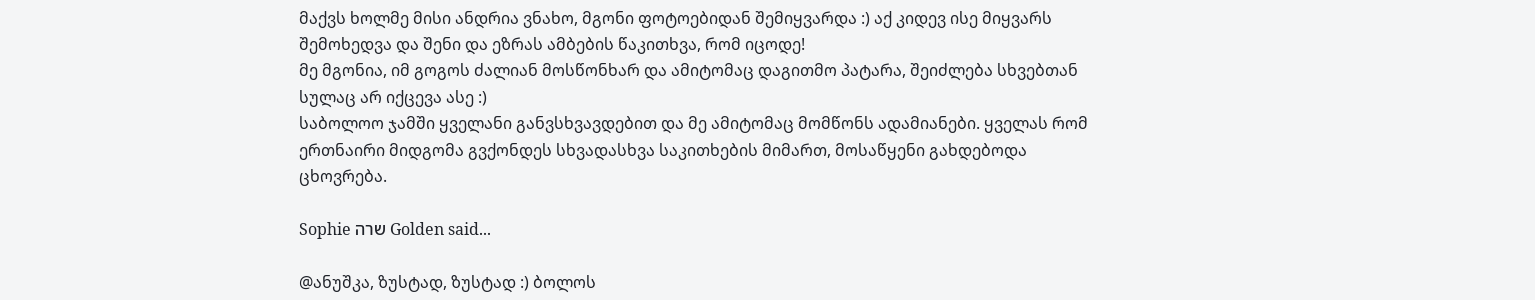მაქვს ხოლმე მისი ანდრია ვნახო, მგონი ფოტოებიდან შემიყვარდა :) აქ კიდევ ისე მიყვარს შემოხედვა და შენი და ეზრას ამბების წაკითხვა, რომ იცოდე!
მე მგონია, იმ გოგოს ძალიან მოსწონხარ და ამიტომაც დაგითმო პატარა, შეიძლება სხვებთან სულაც არ იქცევა ასე :)
საბოლოო ჯამში ყველანი განვსხვავდებით და მე ამიტომაც მომწონს ადამიანები. ყველას რომ ერთნაირი მიდგომა გვქონდეს სხვადასხვა საკითხების მიმართ, მოსაწყენი გახდებოდა ცხოვრება.

Sophie שרה Golden said...

@ანუშკა, ზუსტად, ზუსტად :) ბოლოს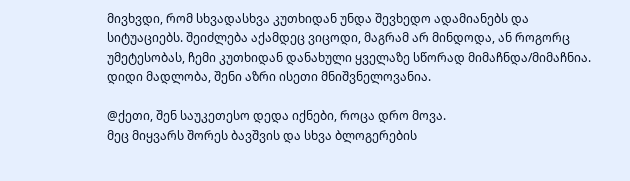მივხვდი, რომ სხვადასხვა კუთხიდან უნდა შევხედო ადამიანებს და სიტუაციებს. შეიძლება აქამდეც ვიცოდი, მაგრამ არ მინდოდა, ან როგორც უმეტესობას, ჩემი კუთხიდან დანახული ყველაზე სწორად მიმაჩნდა/მიმაჩნია.
დიდი მადლობა, შენი აზრი ისეთი მნიშვნელოვანია.

@ქეთი, შენ საუკეთესო დედა იქნები, როცა დრო მოვა.
მეც მიყვარს შორეს ბავშვის და სხვა ბლოგერების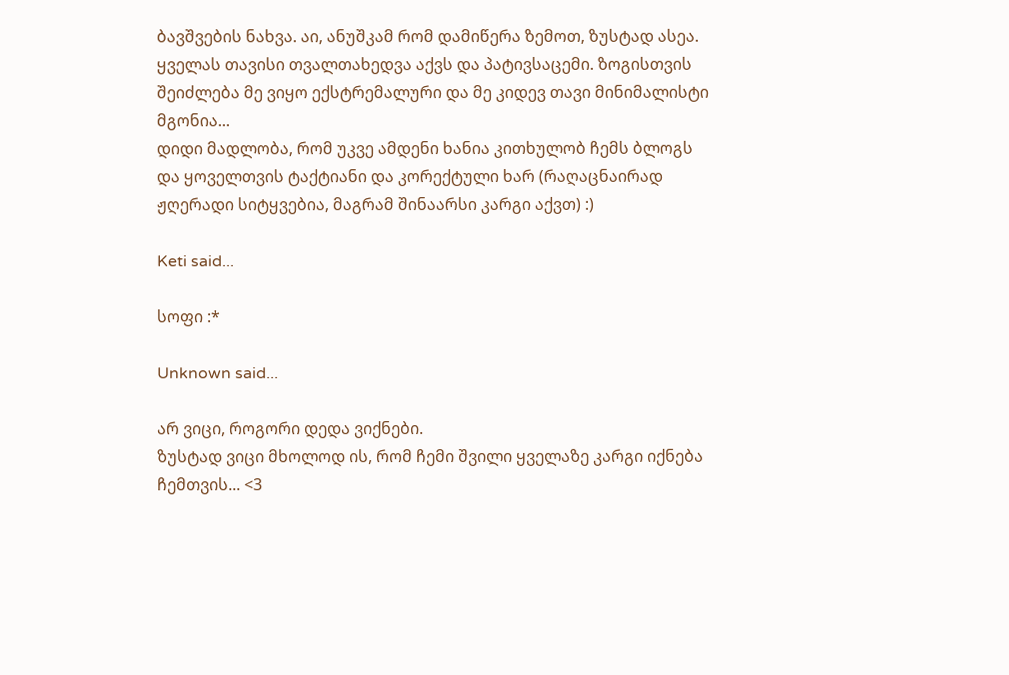ბავშვების ნახვა. აი, ანუშკამ რომ დამიწერა ზემოთ, ზუსტად ასეა. ყველას თავისი თვალთახედვა აქვს და პატივსაცემი. ზოგისთვის შეიძლება მე ვიყო ექსტრემალური და მე კიდევ თავი მინიმალისტი მგონია...
დიდი მადლობა, რომ უკვე ამდენი ხანია კითხულობ ჩემს ბლოგს და ყოველთვის ტაქტიანი და კორექტული ხარ (რაღაცნაირად ჟღერადი სიტყვებია, მაგრამ შინაარსი კარგი აქვთ) :)

Keti said...

სოფი :*

Unknown said...

არ ვიცი, როგორი დედა ვიქნები.
ზუსტად ვიცი მხოლოდ ის, რომ ჩემი შვილი ყველაზე კარგი იქნება ჩემთვის... <3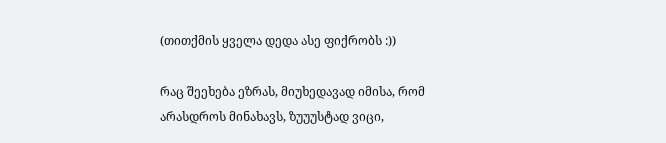(თითქმის ყველა დედა ასე ფიქრობს :))

რაც შეეხება ეზრას, მიუხედავად იმისა, რომ არასდროს მინახავს, ზუუუსტად ვიცი,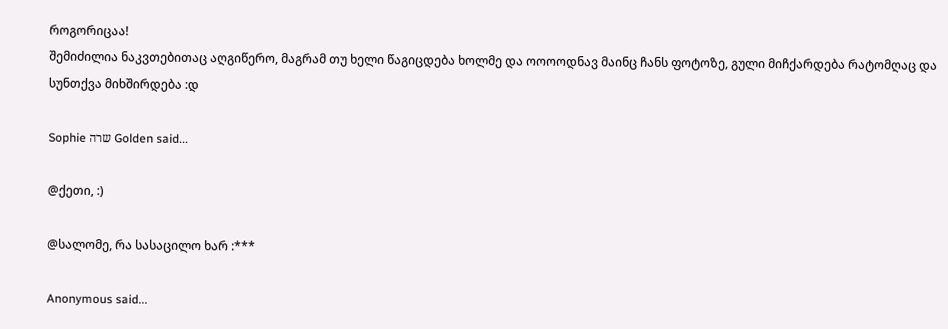როგორიცაა!
შემიძილია ნაკვთებითაც აღგიწერო, მაგრამ თუ ხელი წაგიცდება ხოლმე და ოოოოდნავ მაინც ჩანს ფოტოზე, გული მიჩქარდება რატომღაც და სუნთქვა მიხშირდება :დ

Sophie שרה Golden said...

@ქეთი, :)

@სალომე, რა სასაცილო ხარ :***

Anonymous said...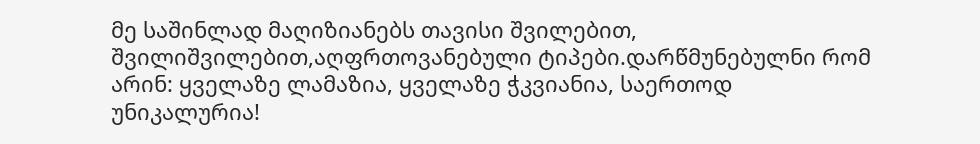მე საშინლად მაღიზიანებს თავისი შვილებით, შვილიშვილებით,აღფრთოვანებული ტიპები.დარწმუნებულნი რომ არინ: ყველაზე ლამაზია, ყველაზე ჭკვიანია, საერთოდ უნიკალურია!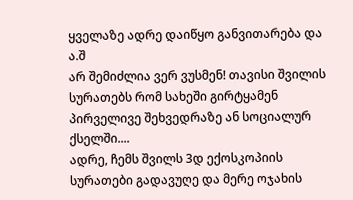ყველაზე ადრე დაიწყო განვითარება და ა.შ
არ შემიძლია ვერ ვუსმენ! თავისი შვილის სურათებს რომ სახეში გირტყამენ პირველივე შეხვედრაზე ან სოციალურ ქსელში....
ადრე, ჩემს შვილს 3დ ექოსკოპიის სურათები გადავუღე და მერე ოჯახის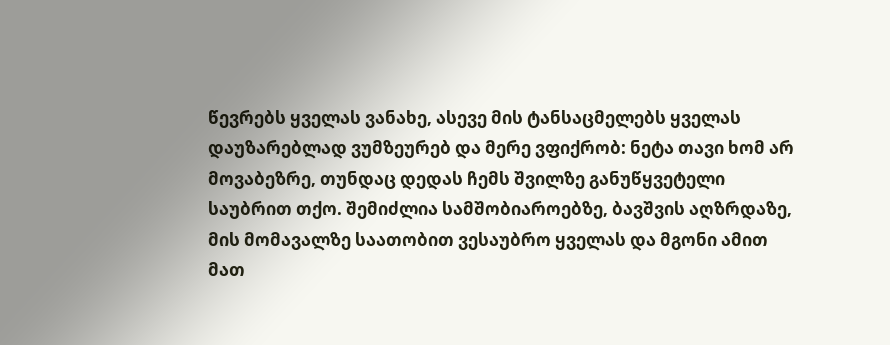წევრებს ყველას ვანახე, ასევე მის ტანსაცმელებს ყველას დაუზარებლად ვუმზეურებ და მერე ვფიქრობ: ნეტა თავი ხომ არ მოვაბეზრე, თუნდაც დედას ჩემს შვილზე განუწყვეტელი საუბრით თქო. შემიძლია სამშობიაროებზე, ბავშვის აღზრდაზე, მის მომავალზე საათობით ვესაუბრო ყველას და მგონი ამით მათ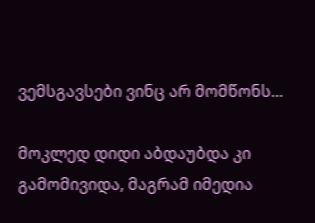ვემსგავსები ვინც არ მომწონს...

მოკლედ დიდი აბდაუბდა კი გამომივიდა, მაგრამ იმედია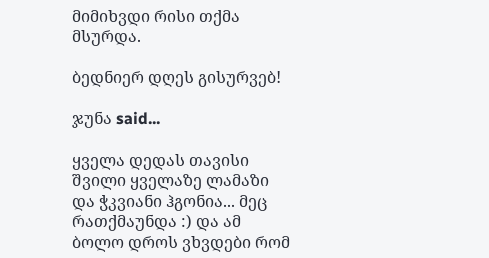მიმიხვდი რისი თქმა მსურდა.

ბედნიერ დღეს გისურვებ!

ჯუნა said...

ყველა დედას თავისი შვილი ყველაზე ლამაზი და ჭკვიანი ჰგონია... მეც რათქმაუნდა :) და ამ ბოლო დროს ვხვდები რომ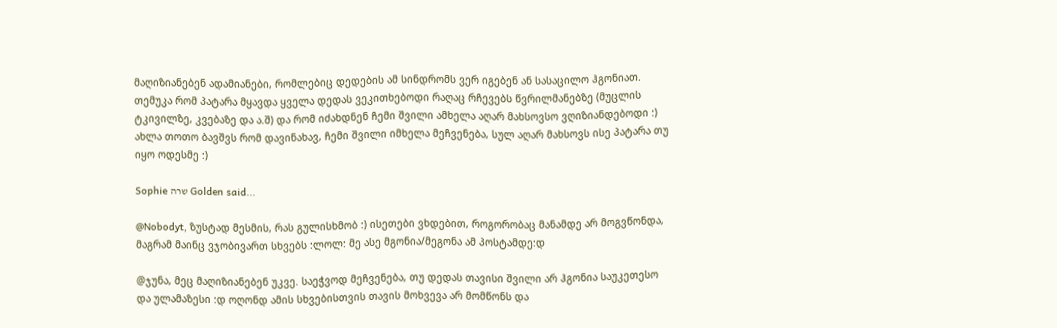მაღიზიანებენ ადამიანები, რომლებიც დედების ამ სინდრომს ვერ იგებენ ან სასაცილო ჰგონიათ.
თემუკა რომ პატარა მყავდა ყველა დედას ვეკითხებოდი რაღაც რჩევებს წვრილმანებზე (მუცლის ტკივილზე, კვებაზე და ა.შ) და რომ იძახდნენ ჩემი შვილი ამხელა აღარ მახსოვსო ვღიზიანდებოდი :) ახლა თოთო ბავშვს რომ დავინახავ, ჩემი შვილი იმხელა მეჩვენება, სულ აღარ მახსოვს ისე პატარა თუ იყო ოდესმე :)

Sophie שרה Golden said...

@Nobodyt, ზუსტად მესმის, რას გულისხმობ :) ისეთები ვხდებით, როგორობაც მანამდე არ მოგვწონდა, მაგრამ მაინც ვჯობივართ სხვებს :ლოლ: მე ასე მგონია/მეგონა ამ პოსტამდე:დ

@ჯუნა, მეც მაღიზიანებენ უკვე. საეჭვოდ მეჩვენება, თუ დედას თავისი შვილი არ ჰგონია საუკეთესო და ულამაზესი :დ ოღონდ ამის სხვებისთვის თავის მოხვევა არ მომწონს და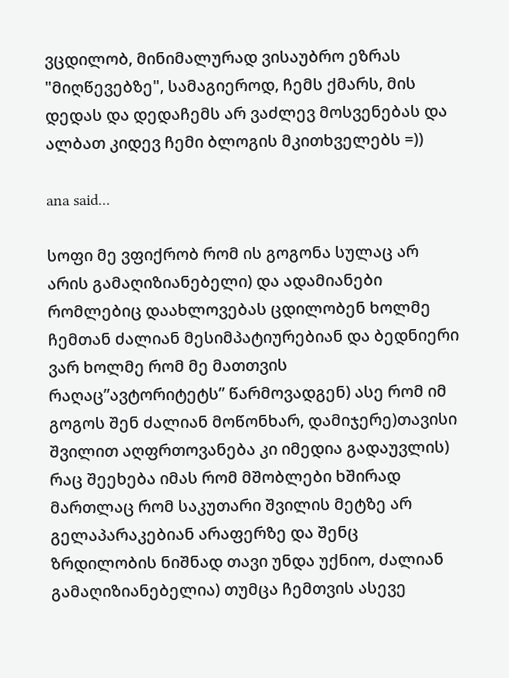ვცდილობ, მინიმალურად ვისაუბრო ეზრას "მიღწევებზე", სამაგიეროდ, ჩემს ქმარს, მის დედას და დედაჩემს არ ვაძლევ მოსვენებას და ალბათ კიდევ ჩემი ბლოგის მკითხველებს =))

ana said...

სოფი მე ვფიქრობ რომ ის გოგონა სულაც არ არის გამაღიზიანებელი) და ადამიანები რომლებიც დაახლოვებას ცდილობენ ხოლმე ჩემთან ძალიან მესიმპატიურებიან და ბედნიერი ვარ ხოლმე რომ მე მათთვის რაღაც”ავტორიტეტს” წარმოვადგენ) ასე რომ იმ გოგოს შენ ძალიან მოწონხარ, დამიჯერე)თავისი შვილით აღფრთოვანება კი იმედია გადაუვლის)
რაც შეეხება იმას რომ მშობლები ხშირად მართლაც რომ საკუთარი შვილის მეტზე არ გელაპარაკებიან არაფერზე და შენც ზრდილობის ნიშნად თავი უნდა უქნიო, ძალიან გამაღიზიანებელია) თუმცა ჩემთვის ასევე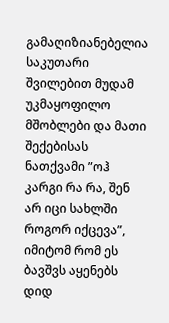გამაღიზიანებელია საკუთარი შვილებით მუდამ უკმაყოფილო მშობლები და მათი შექებისას ნათქვამი ”ოჰ კარგი რა რა, შენ არ იცი სახლში როგორ იქცევა”, იმიტომ რომ ეს ბავშვს აყენებს დიდ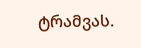ტრამვას.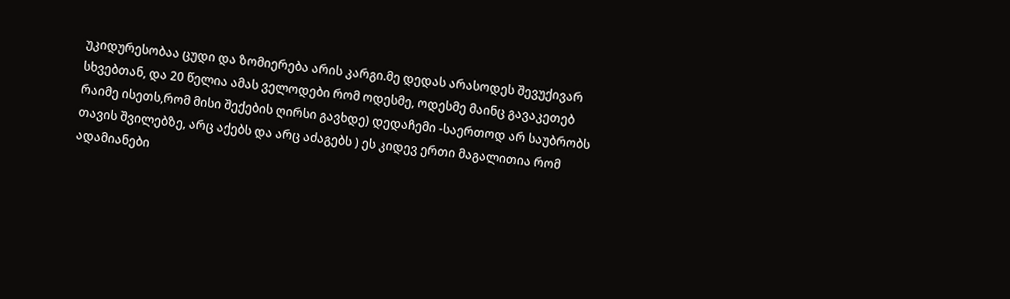უკიდურესობაა ცუდი და ზომიერება არის კარგი.მე დედას არასოდეს შევუქივარ სხვებთან, და 20 წელია ამას ველოდები რომ ოდესმე, ოდესმე მაინც გავაკეთებ რაიმე ისეთს,რომ მისი შექების ღირსი გავხდე) დედაჩემი -საერთოდ არ საუბრობს თავის შვილებზე, არც აქებს და არც აძაგებს ) ეს კიდევ ერთი მაგალითია რომ ადამიანები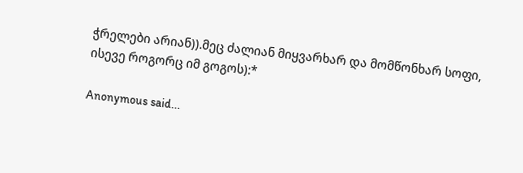ჭრელები არიან)).მეც ძალიან მიყვარხარ და მომწონხარ სოფი, ისევე როგორც იმ გოგოს):*

Anonymous said...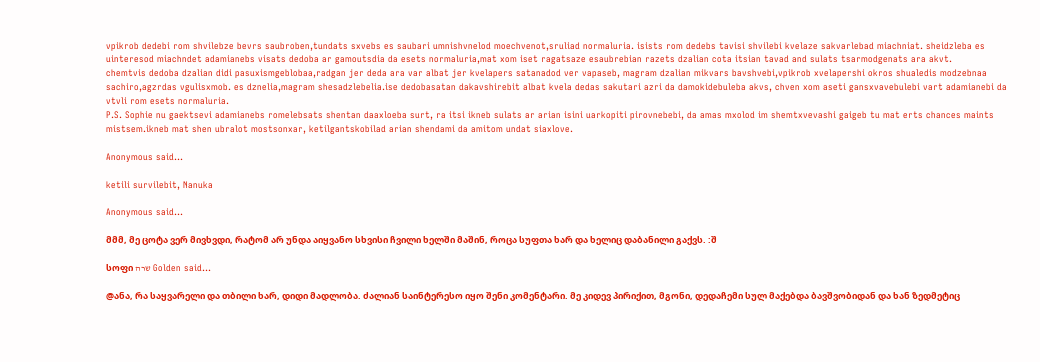vpikrob dedebi rom shvilebze bevrs saubroben,tundats sxvebs es saubari umnishvnelod moechvenot,sruliad normaluria. isists rom dedebs tavisi shvilebi kvelaze sakvarlebad miachniat. sheidzleba es uinteresod miachndet adamianebs visats dedoba ar gamoutsdia da esets normaluria,mat xom iset ragatsaze esaubrebian razets dzalian cota itsian tavad and sulats tsarmodgenats ara akvt.
chemtvis dedoba dzalian didi pasuxismgeblobaa,radgan jer deda ara var albat jer kvelapers satanadod ver vapaseb, magram dzalian mikvars bavshvebi,vpikrob xvelapershi okros shualedis modzebnaa sachiro,agzrdas vgulisxmob. es dznelia,magram shesadzlebelia.ise dedobasatan dakavshirebit albat kvela dedas sakutari azri da damokidebuleba akvs, chven xom aseti gansxvavebulebi vart adamianebi da vtvli rom esets normaluria.
P.S. Sophie nu gaektsevi adamianebs romelebsats shentan daaxloeba surt, ra itsi ikneb sulats ar arian isini uarkopiti pirovnebebi, da amas mxolod im shemtxvevashi gaigeb tu mat erts chances maints mistsem.ikneb mat shen ubralot mostsonxar, ketilgantskobilad arian shendami da amitom undat siaxlove.

Anonymous said...

ketili survilebit, Nanuka

Anonymous said...

მმმ, მე ცოტა ვერ მივხვდი, რატომ არ უნდა აიყვანო სხვისი ჩვილი ხელში მაშინ, როცა სუფთა ხარ და ხელიც დაბანილი გაქვს. :შ

სოფი שרה Golden said...

@ანა, რა საყვარელი და თბილი ხარ, დიდი მადლობა. ძალიან საინტერესო იყო შენი კომენტარი. მე კიდევ პირიქით, მგონი, დედაჩემი სულ მაქებდა ბავშვობიდან და ხან ზედმეტიც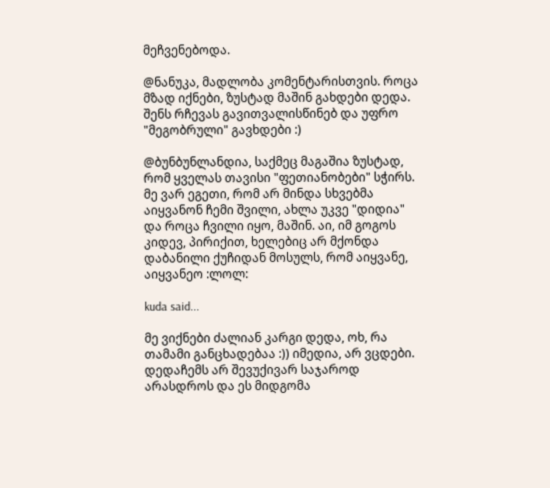მეჩვენებოდა.

@ნანუკა, მადლობა კომენტარისთვის. როცა მზად იქნები, ზუსტად მაშინ გახდები დედა. შენს რჩევას გავითვალისწინებ და უფრო "მეგობრული" გავხდები :)

@ბუნბუნლანდია, საქმეც მაგაშია ზუსტად, რომ ყველას თავისი "ფეთიანობები" სჭირს. მე ვარ ეგეთი, რომ არ მინდა სხვებმა აიყვანონ ჩემი შვილი, ახლა უკვე "დიდია" და როცა ჩვილი იყო, მაშინ. აი, იმ გოგოს კიდევ, პირიქით, ხელებიც არ მქონდა დაბანილი ქუჩიდან მოსულს, რომ აიყვანე, აიყვანეო :ლოლ:

kuda said...

მე ვიქნები ძალიან კარგი დედა, ოხ, რა თამამი განცხადებაა :)) იმედია, არ ვცდები. დედაჩემს არ შევუქივარ საჯაროდ არასდროს და ეს მიდგომა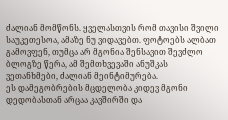ძალიან მომწონს. ყველასთვის რომ თავისი შვილი საუკეთესოა, ამაზე ნუ ვიდავებთ. ფოტოებს ალბათ გამოვფენ, თუმცა არ მგონია შენსავით შევძლო ბლოგზე წერა, ამ შემთხვევაში ანუშკას ვეთანხმები, ძალიან მეინტიმურება.
ეს დამეგობრების მცდელობა კიდევ მგონი დედობასთან არცაა კავშირში და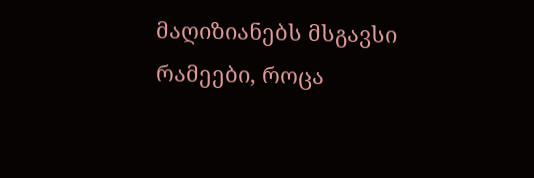მაღიზიანებს მსგავსი რამეები, როცა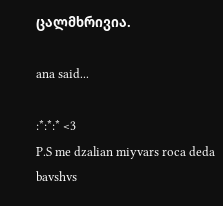ცალმხრივია.

ana said...

:*:*:* <3
P.S me dzalian miyvars roca deda bavshvs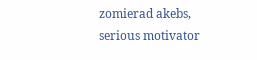zomierad akebs, serious motivator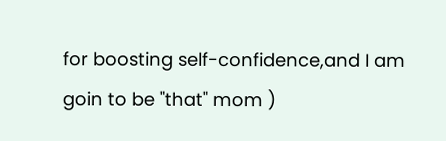for boosting self-confidence,and I am goin to be "that" mom )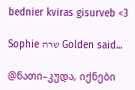bednier kviras gisurveb <3

Sophie שרה Golden said...

@ნათი–კუდა, იქნები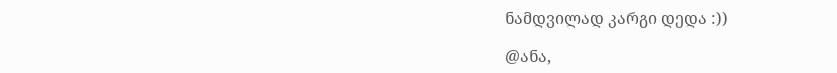ნამდვილად კარგი დედა :))

@ანა,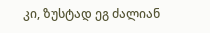კი, ზუსტად ეგ ძალიან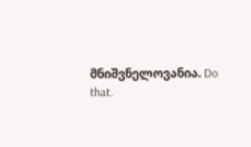მნიშვნელოვანია. Do that.